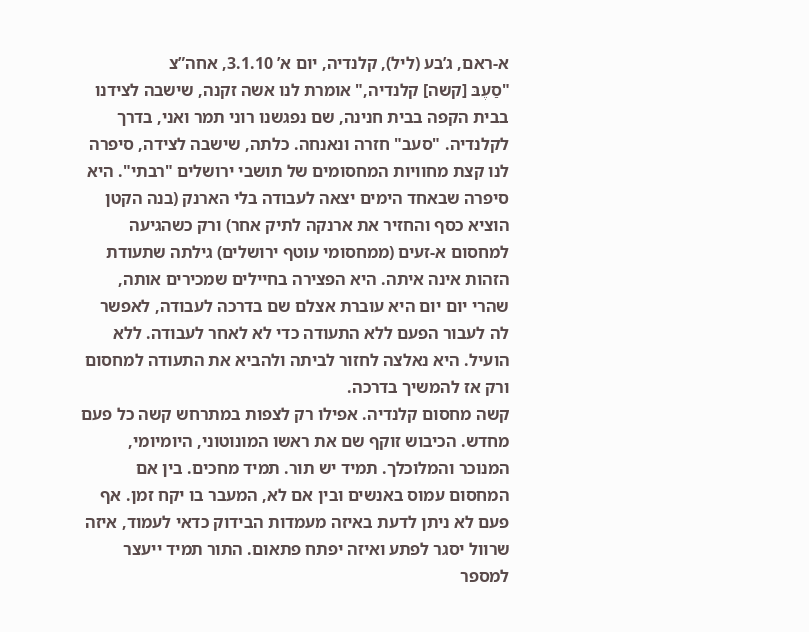א-ראם, ג’בע (ליל), קלנדיה, יום א’ 3.1.10, אחה”צ
"סַעֶבּ [קשה] קלנדיה," אומרת לנו אשה זקנה, שישבה לצידנו בבית הקפה בבית חנינה, שם נפגשנו רוני תמר ואני, בדרך לקלנדיה. "סעב" חזרה ונאנחה. כלתה, שישבה לצידה, סיפרה לנו קצת מחוויות המחסומים של תושבי ירושלים "רבתי". היא סיפרה שבאחד הימים יצאה לעבודה בלי הארנק (בנה הקטן הוציא כסף והחזיר את ארנקה לתיק אחר) ורק כשהגיעה למחסום א-זעים (ממחסומי עוטף ירושלים) גילתה שתעודת הזהות אינה איתה. היא הפצירה בחיילים שמכירים אותה, שהרי יום יום היא עוברת אצלם שם בדרכה לעבודה, לאפשר לה לעבור הפעם ללא התעודה כדי לא לאחר לעבודה. ללא הועיל. היא נאלצה לחזור לביתה ולהביא את התעודה למחסום ורק אז להמשיך בדרכה.
קשה מחסום קלנדיה. אפילו רק לצפות במתרחש קשה כל פעם מחדש. הכיבוש זוקף שם את ראשו המונוטוני, היומיומי, המנוכר והמלוכלך. תמיד יש תור. תמיד מחכים. בין אם המחסום עמוס באנשים ובין אם לא, המעבר בו יקח זמן. אף פעם לא ניתן לדעת באיזה מעמדות הבידוק כדאי לעמוד, איזה שרוול יסגר לפתע ואיזה יפתח פתאום. התור תמיד ייעצר למספר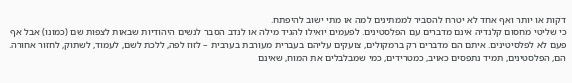דקות או יותר ואף אחד לא יטרח להסביר לממתינים למה או מתי ישוב להיפתח.
כי שליטי מחסום קלנדיה אינם מדברים עם הפלסטינים. לפעמים יואילו להגיד מילה או לנדב הסבר לנשים היהודיות שבאות לצפות שם (כמונו) אבל אף פעם לא לפלסיטינים. איתם הם מדברים רק ברמקולים, צועקים עליהם בעברית מעורבת בערבית – לזוז לפה, ללכת לשם, לעמוד, לשתוק, לחזור אחורה. הם, הפלסטינים, תמיד נתפסים כאויב, כמטרידים, כמי שמבלבלים את המוח, שאינם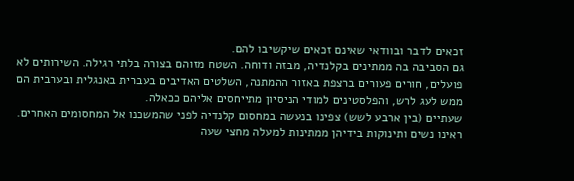זכאים לדבר ובוודאי שאינם זכאים שיקשיבו להם.
גם הסביבה בה ממתינים בקלנדיה, מבזה ודוחה. השטח מזוהם בצורה בלתי רגילה. השירותים לא פועלים, חורים פעורים ברצפת באזור ההמתנה, השלטים האדיבים בעברית באנגלית ובערבית הם ממש לעג לרש, והפלסטינים למודי הניסיון מתייחסים אליהם ככאלה.
שעתיים (בין ארבע לשש) צפינו בנעשה במחסום קלנדיה לפני שהמשכנו אל המחסומים האחרים. ראינו נשים ותינוקות בידיהן ממתינות למעלה מחצי שעה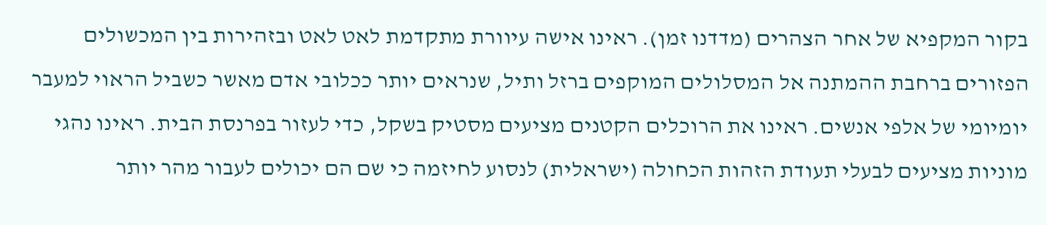בקור המקפיא של אחר הצהרים (מדדנו זמן). ראינו אישה עיוורת מתקדמת לאט לאט ובזהירות בין המכשולים הפזורים ברחבת ההמתנה אל המסלולים המוקפים ברזל ותיל, שנראים יותר ככלובי אדם מאשר כשביל הראוי למעבר יומיומי של אלפי אנשים. ראינו את הרוכלים הקטנים מציעים מסטיק בשקל, כדי לעזור בפרנסת הבית. ראינו נהגי מוניות מציעים לבעלי תעודת הזהות הכחולה (ישראלית) לנסוע לחיזמה כי שם הם יכולים לעבור מהר יותר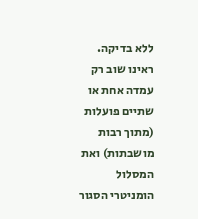ללא בדיקה. ראינו שוב רק עמדה אחת או שתיים פועלות (מתוך רבות מושבתות) ואת המסלול הומניטרי הסגור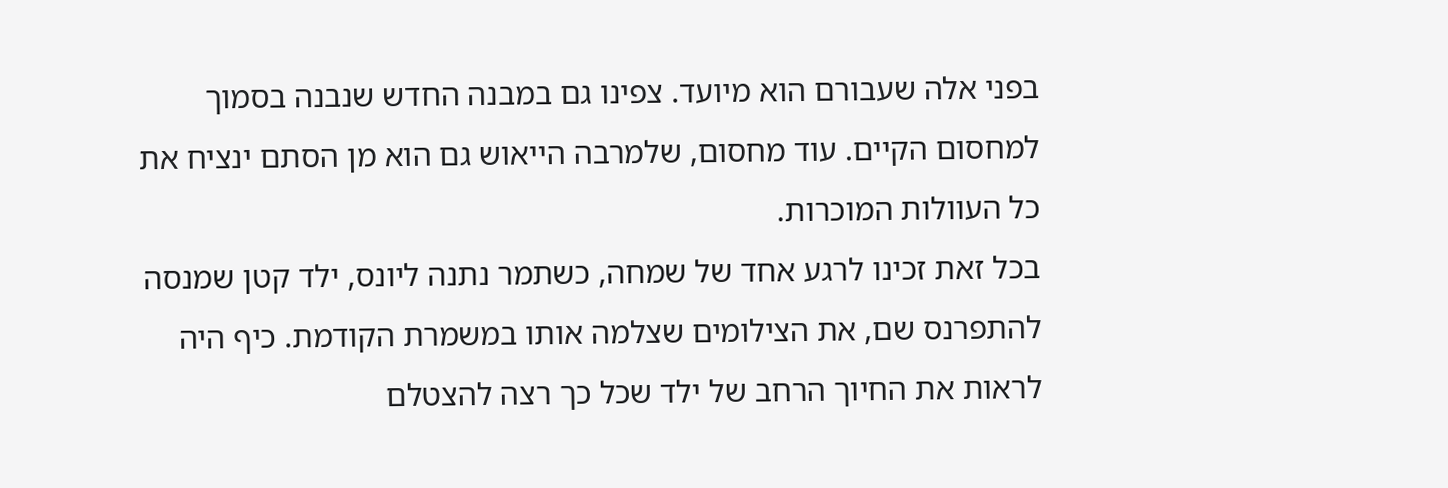בפני אלה שעבורם הוא מיועד. צפינו גם במבנה החדש שנבנה בסמוך למחסום הקיים. עוד מחסום, שלמרבה הייאוש גם הוא מן הסתם ינציח את כל העוולות המוכרות.
בכל זאת זכינו לרגע אחד של שמחה, כשתמר נתנה ליונס, ילד קטן שמנסה להתפרנס שם, את הצילומים שצלמה אותו במשמרת הקודמת. כיף היה לראות את החיוך הרחב של ילד שכל כך רצה להצטלם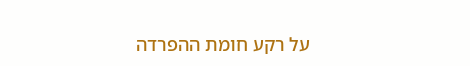על רקע חומת ההפרדה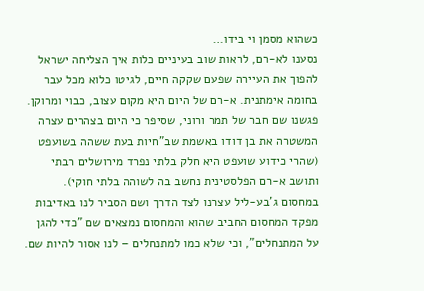כשהוא מסמן וי בידו…
נסענו לא-רם, לראות שוב בעיניים כלות איך הצליחה ישראל להפוך את העיירה שפעם שקקה חיים, לגיטו כלוא מכל עבר בחומה אימתנית. א-רם של היום היא מקום עצוב, כבוי ומרוקן. פגשנו שם חבר של תמר ורוני, שסיפר כי היום בצהרים עצרה המשטרה את בן דודו באשמת שב"חיות בעת ששהה בשועפט (שהרי כידוע שועפט היא חלק בלתי נפרד מירושלים רבתי ותושב א-רם הפלסטינית נחשב בה לשוהה בלתי חוקי).
במחסום ג'בע-ליל עצרנו לצד הדרך ושם הסביר לנו באדיבות מפקד המחסום החביב שהוא והמחסום נמצאים שם "כדי להגן על המתנחלים", וכי שלא כמו למתנחלים – לנו אסור להיות שם.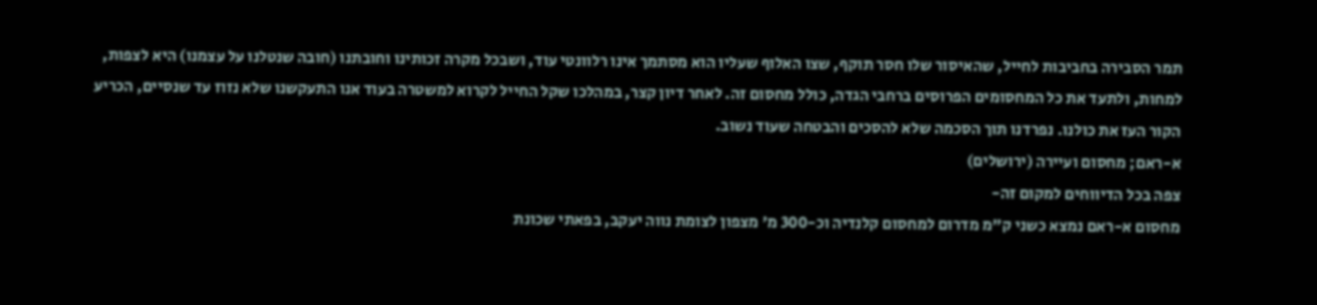תמר הסבירה בחביבות לחייל, שהאיסור שלו חסר תוקף, שצו האלוף שעליו הוא מסתמך אינו רלוונטי עוד, ושבכל מקרה זכותינו וחובתנו (חובה שנטלנו על עצמנו) היא לצפות, למחות, ולתעד את כל המחסומים הפרוסים ברחבי הגדה, כולל מחסום זה. לאחר דיון קצר, במהלכו שקל החייל לקרוא למשטרה בעוד אנו התעקשנו שלא נזוז עד שנסיים, הכריע הקור העז את כולנו. נפרדנו תוך הסכמה שלא להסכים והבטחה שעוד נשוב.
א-ראם; מחסום ועיירה (ירושלים)
צפה בכל הדיווחים למקום זה-
מחסום א-ראם נמצא כשני ק"מ מדרום למחסום קלנדיה וכ-300 מ' מצפון לצומת נווה יעקב, בפאתי שכונת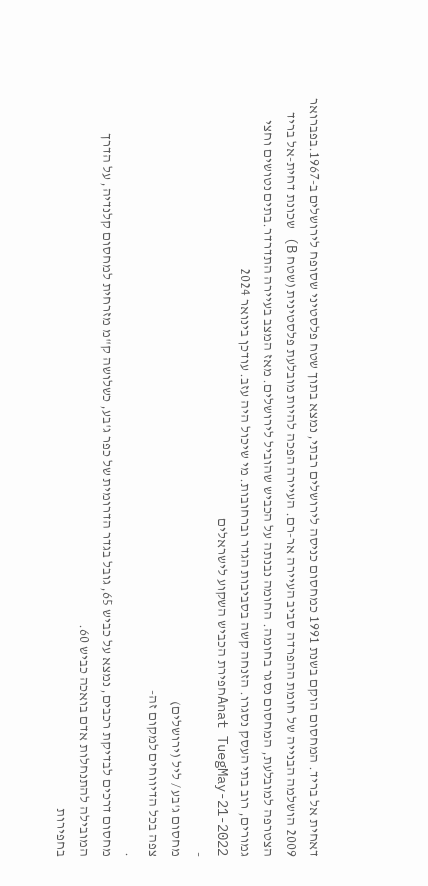דאחית אל בריד. המחסום הוקם בשנת 1991 כמחסום כניסה לירושלים רבתי, נמצא בתוך שטח פלסטיני שסופח לירושלים ב-1967.בפברואר 2009 הושלמה הבנייה של חומת ההפרדה סביב העיירה אר-רם. העיירה הפכה להיות מובלעת פלסטינית (שטח B) שכונת דחית-אל בריד הצטרפה למובלעת, המחסום נסגר בחומה. החומה נבנתה על הכביש שהוביל לירושלים. מאז המצב בעיירה התדרדר.בתים נטושים וחצי גמורים, רוב בתי העסק נסגרו. הזנחה קשה בסביבות הגדר וברחובות. מי שיכול היה עזב. עודכן בינואר 2024
Anat TuegMay-21-2022חפירת הכביש השקוע לישראלים
-
מחסום ג'בע / ליל (ירושלים)
צפה בכל הדיווחים למקום זה-
.
מחסום דרכים לבדיקת רכבים, נמצא על כביש 65, גובל בגדר הדרומית של כפר ג'בע, כשלושה ק"מ מזרחית למחסום קלנדיה, על הדרך המובילה להתנחלות אדם בואכה כביש 60.
בחפירות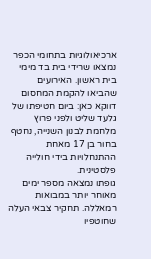ארכיאולוגיות בתחומי הכפר נמצאו שרידי בית בד מימי בית ראשון. האירועים שהביאו להקמת המחסום דווקא כאן: ביום חטיפתו של גלעד שליט ולפני פרוץ מלחמת לבנון השנייה, נחטף בחור בן 17 מאחת ההתנחלויות בידי חולייה פלסטינית.
גופתו נמצאה מספר ימים מאוחר יותר במבואות רמאללה. תחקיר צבאי העלה שחוטפיו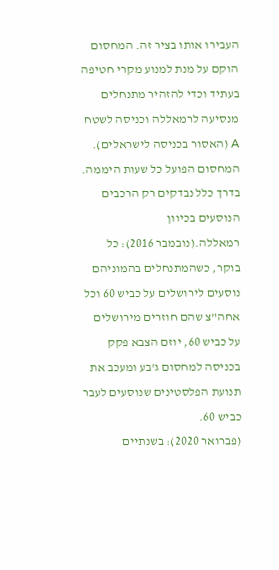העבירו אותו בציר זה. המחסום הוקם על מנת למנוע מקרי חטיפה בעתיד וכדי להזהיר מתנחלים מנסיעה לרמאללה וכניסה לשטח A (האסור בכניסה לישראלים).
המחסום הפועל כל שעות היממה. בדרך כלל נבדקים רק הרכבים הנוסעים בכיוון רמאללה.(נובמבר 2016): כל בוקר, כשהמתנחלים בהמוניהם נוסעים לירושלים על כביש 60 וכל אחה"צ שהם חוזרים מירושלים על כביש 60, יוזם הצבא פקק בכניסה למחסום ג'בע ומעכב את תנועת הפלסטינים שנוסעים לעבר כביש 60.
(פברואר 2020): בשנתיים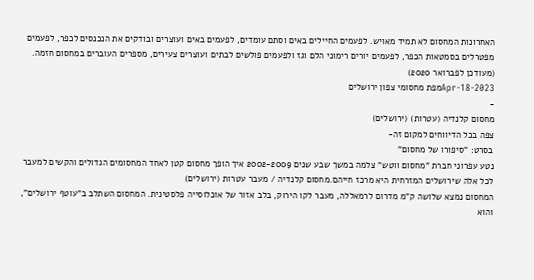האחרונות המחסום לא תמיד מאויש. לפעמים החיילים באים וסתם עומדים, לפעמים באים ועוצרים ובודקים את הנכנסים לכפר, לפעמים מפטרלים בסמטאות הכפר, לפעמים יורים רימוני הלם וגז ולפעמים פולשים לבתים ועוצרים צעירים, מספרים העוברים במחסום חזמה.
(מעודכן לפברואר 2020)
Apr-18-2023מפת מחסומי צפון ירושלים
-
מחסום קלנדיה (עטרות) (ירושלים)
צפה בכל הדיווחים למקום זה-
בסרט: "סיפורו של מחסום"
נטע עפרוני חברת "מחסום ווטש" צלמה במשך שבע שנים 2002-2009 איך הופך מחסום קטן לאחד המחסומים הגדולים והקשים למעבר לכל אלה שירושלים המזרחית היא מרכז חייהם.מחסום קלנדיה / מעבר עטרות (ירושלים)
המחסום נמצא שלושה ק"מ מדרום לרמאללה, מעבר לקו הירוק, בלב אזור של אוכלוסייה פלסטינית. המחסום השתלב ב"עוטף ירושלים", והוא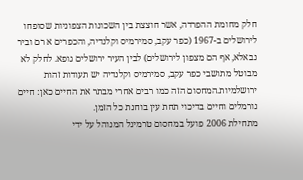חלק מחומת ההפרדה, אשר חוצצת בין השכונות הצפוניות שסופחו לירושלים ב-1967 (כפר עקב, סמירמיס וקלנדיה, והכפרים א רם וביר נבאלא, אף הם מצפון לירושלים) לבין העיר ירושלים גופא. לחלק לא מבוטל מתושבי כפר עקב, סמירמיס וקלנדיה יש תעודות זהות ירושלמיות.המחסום הזה כמו רבים אחרי מבתר את החיים כאן: חיים נורמלים וחיים בדיכוי תחת עין בוחנת כל הזמן.
מתחילת 2006 פועל במחסום טרמינל המנוהל על ידי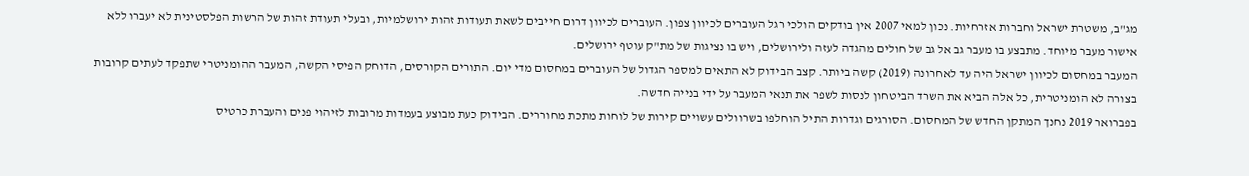מג"ב, משטרת ישראל וחברות אזרחיות. נכון למאי 2007 אין בודקים הולכי רגל העוברים לכיוון צפון. העוברים לכיוון דרום חייבים לשאת תעודות זהות ירושלמיות, ובעלי תעודת זהות של הרשות הפלסטינית לא יעברו ללא אישור מעבר מיוחד. מתבצע בו מעבר גב אל גב של חולים מהגדה לעזה ולירושלים, ויש בו נציגות של מת"ק עוטף ירושלים.
המעבר במחסום לכיוון ישראל היה עד לאחרונה (2019) קשה ביותר. קצב הבידוק לא התאים למספר הגדול של העוברים במחסום מדי יום. התורים הקורסים, הדוחק הפיסי הקשה, המעבר ההומניטרי שתפקד לעתים קרובות בצורה לא הומניטרית, כל אלה הביא את השרד הביטחון לנסות לשפר את תנאי המעבר על ידי בנייה חדשה.
בפברואר 2019 נחנך המתקן החדש של המחסום. הסורגים וגדרות התיל הוחלפו בשרוולים עשויים קירות של לוחות מתכת מחוררים. הבידוק כעת מבוצע בעמדות מרובות לזיהוי פנים והעברת כרטיס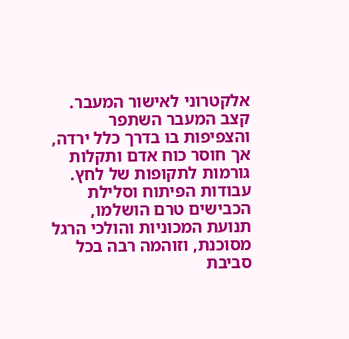אלקטרוני לאישור המעבר. קצב המעבר השתפר והצפיפות בו בדרך כלל ירדה, אך חוסר כוח אדם ותקלות גורמות לתקופות של לחץ. עבודות הפיתוח וסלילת הכבישים טרם הושלמו, תנועת המכוניות והולכי הרגל מסוכנת, וזוהמה רבה בכל סביבת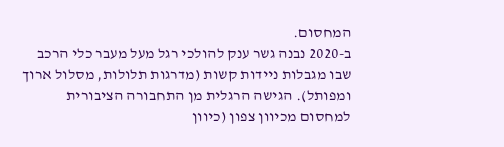המחסום.
ב-2020 נבנה גשר ענק להולכי רגל מעל מעבר כלי הרכב שבו מגבלות ניידות קשות (מדרגות תלולות, מסלול ארוך ומפותל). הגישה הרגלית מן התחבורה הציבורית למחסום מכיוון צפון (כיוון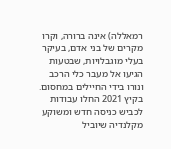רמאללה) אינה ברורה, וקרו מקרים של בני אדם, בעיקר בעלי מוגבלויות, שבטעות הגיעו אל מעבר כלי הרכב ונורו בידי החיילים במחסום.
בקיץ 2021 החלו עבודות לכביש כניסה חדש ומשוקע מקלנדיה שיוביל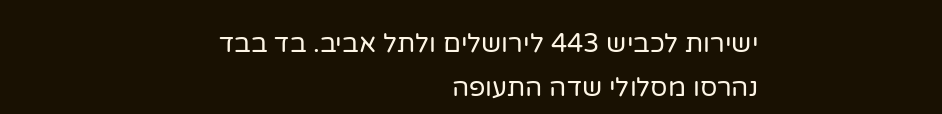ישירות לכביש 443 לירושלים ולתל אביב. בד בבד נהרסו מסלולי שדה התעופה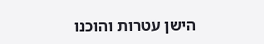הישן עטרות והוכנו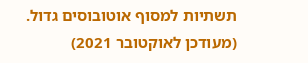תשתיות למסוף אוטובוסים גדול.
(מעודכן לאוקטובר 2021)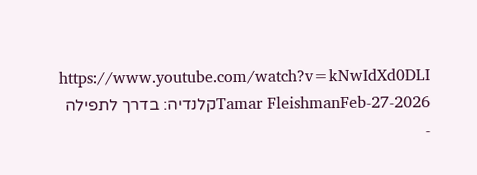https://www.youtube.com/watch?v=kNwIdXd0DLI
Tamar FleishmanFeb-27-2026קלנדיה: בדרך לתפילה
-